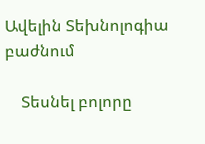Ավելին Տեխնոլոգիա բաժնում

    Տեսնել բոլորը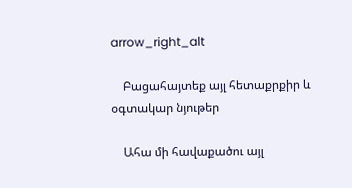arrow_right_alt

    Բացահայտեք այլ հետաքրքիր և օգտակար նյութեր

    Ահա մի հավաքածու այլ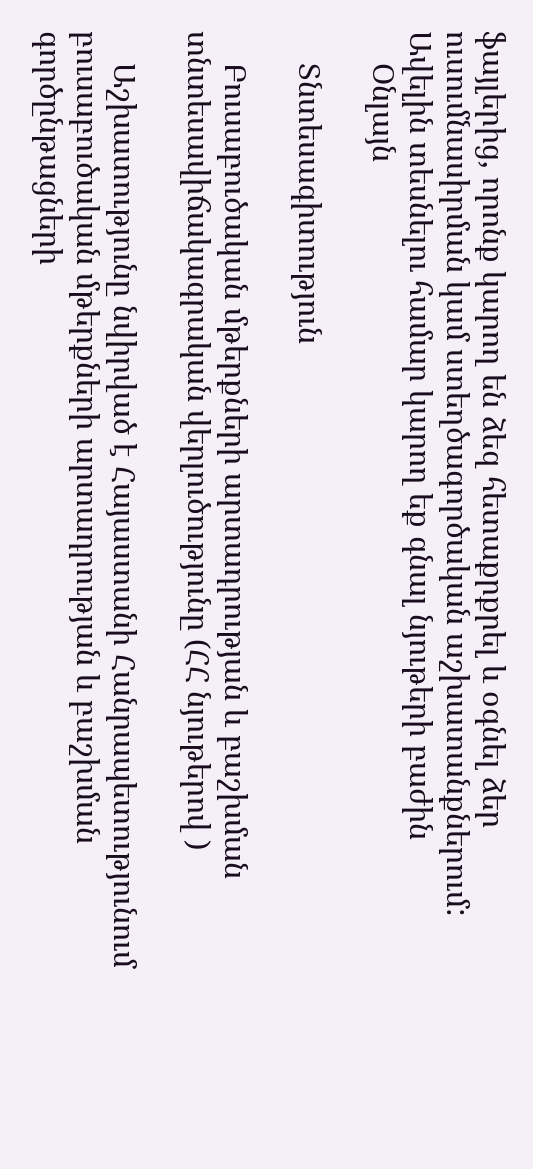ֆայլերից, որոնք կարող են ձեզ հետաքրքրել և օգնել ձեր ուսումնասիրման կամ ստեղծագործական աշխատանքներում: Ավելին տեսնելու համար կարող եք գնալ նյութերի բաժին
    Օնլայն

    Տնտեսագիտություն

    Բուսաբուծական մթերքների արտադրության և բաշխման տնտեսավիճակագրական վերլուծությունը (ՀՀ նյութերով )

    Աշխատությունը նվիրված է Հայաստանի Հանրապետությունում բուսաբուծական մթերքների արտադրության և բաշխման գործընթացների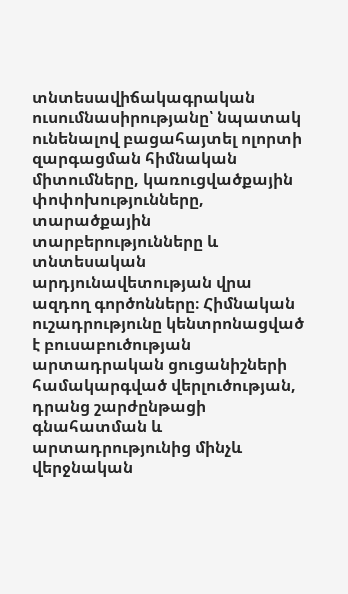տնտեսավիճակագրական ուսումնասիրությանը՝ նպատակ ունենալով բացահայտել ոլորտի զարգացման հիմնական միտումները, կառուցվածքային փոփոխությունները, տարածքային տարբերությունները և տնտեսական արդյունավետության վրա ազդող գործոնները։ Հիմնական ուշադրությունը կենտրոնացված է բուսաբուծության արտադրական ցուցանիշների համակարգված վերլուծության, դրանց շարժընթացի գնահատման և արտադրությունից մինչև վերջնական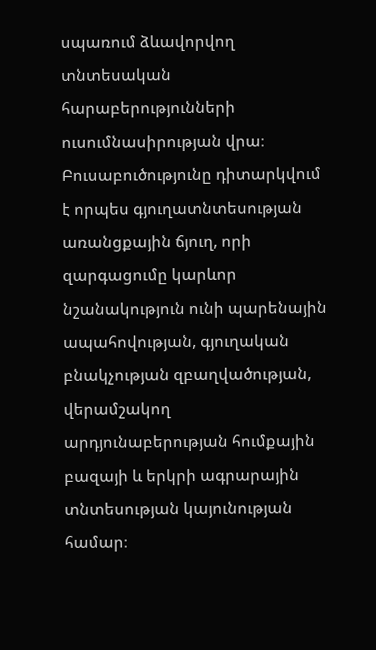սպառում ձևավորվող տնտեսական հարաբերությունների ուսումնասիրության վրա։ Բուսաբուծությունը դիտարկվում է որպես գյուղատնտեսության առանցքային ճյուղ, որի զարգացումը կարևոր նշանակություն ունի պարենային ապահովության, գյուղական բնակչության զբաղվածության, վերամշակող արդյունաբերության հումքային բազայի և երկրի ագրարային տնտեսության կայունության համար։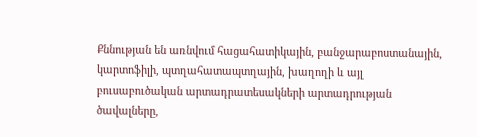Քննության են առնվում հացահատիկային, բանջարաբոստանային, կարտոֆիլի, պտղահատապտղային, խաղողի և այլ բուսաբուծական արտադրատեսակների արտադրության ծավալները,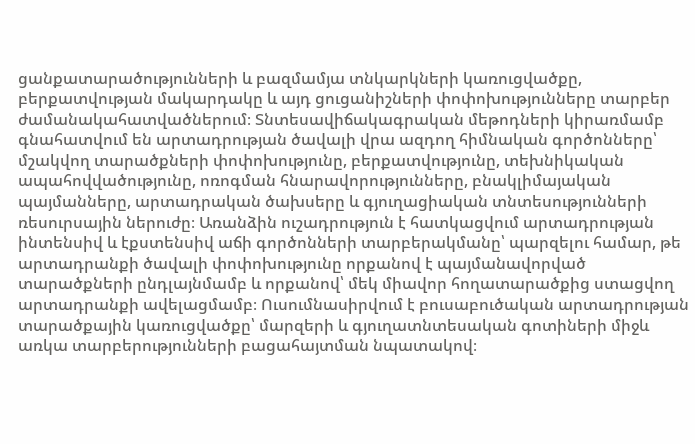ցանքատարածությունների և բազմամյա տնկարկների կառուցվածքը, բերքատվության մակարդակը և այդ ցուցանիշների փոփոխությունները տարբեր ժամանակահատվածներում։ Տնտեսավիճակագրական մեթոդների կիրառմամբ գնահատվում են արտադրության ծավալի վրա ազդող հիմնական գործոնները՝ մշակվող տարածքների փոփոխությունը, բերքատվությունը, տեխնիկական ապահովվածությունը, ոռոգման հնարավորությունները, բնակլիմայական պայմանները, արտադրական ծախսերը և գյուղացիական տնտեսությունների ռեսուրսային ներուժը։ Առանձին ուշադրություն է հատկացվում արտադրության ինտենսիվ և էքստենսիվ աճի գործոնների տարբերակմանը՝ պարզելու համար, թե արտադրանքի ծավալի փոփոխությունը որքանով է պայմանավորված տարածքների ընդլայնմամբ և որքանով՝ մեկ միավոր հողատարածքից ստացվող արտադրանքի ավելացմամբ։ Ուսումնասիրվում է բուսաբուծական արտադրության տարածքային կառուցվածքը՝ մարզերի և գյուղատնտեսական գոտիների միջև առկա տարբերությունների բացահայտման նպատակով։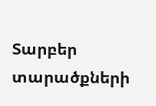Տարբեր տարածքների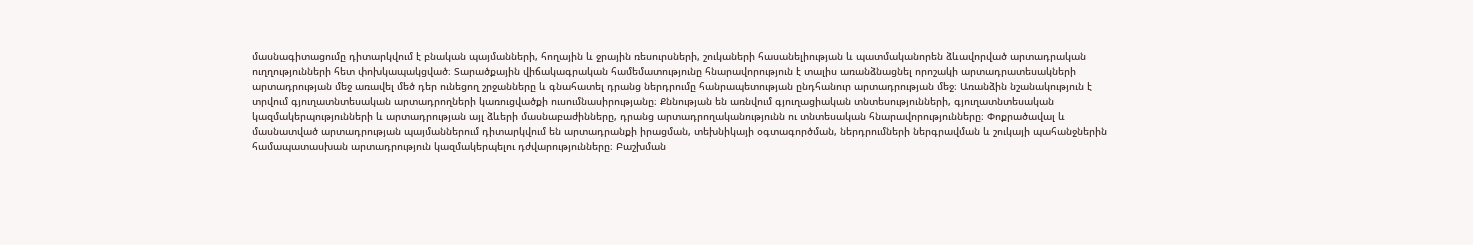մասնագիտացումը դիտարկվում է բնական պայմանների, հողային և ջրային ռեսուրսների, շուկաների հասանելիության և պատմականորեն ձևավորված արտադրական ուղղությունների հետ փոխկապակցված։ Տարածքային վիճակագրական համեմատությունը հնարավորություն է տալիս առանձնացնել որոշակի արտադրատեսակների արտադրության մեջ առավել մեծ դեր ունեցող շրջանները և գնահատել դրանց ներդրումը հանրապետության ընդհանուր արտադրության մեջ։ Առանձին նշանակություն է տրվում գյուղատնտեսական արտադրողների կառուցվածքի ուսումնասիրությանը։ Քննության են առնվում գյուղացիական տնտեսությունների, գյուղատնտեսական կազմակերպությունների և արտադրության այլ ձևերի մասնաբաժինները, դրանց արտադրողականությունն ու տնտեսական հնարավորությունները։ Փոքրածավալ և մասնատված արտադրության պայմաններում դիտարկվում են արտադրանքի իրացման, տեխնիկայի օգտագործման, ներդրումների ներգրավման և շուկայի պահանջներին համապատասխան արտադրություն կազմակերպելու դժվարությունները։ Բաշխման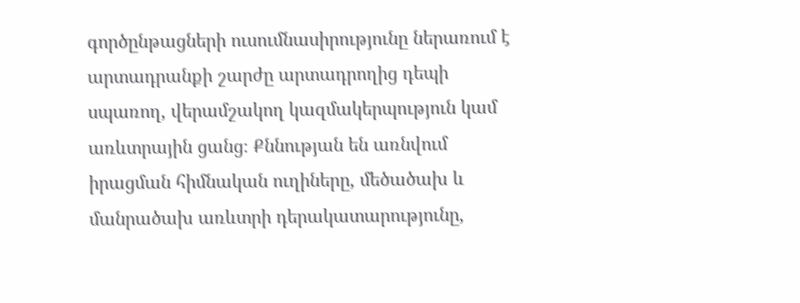գործընթացների ուսումնասիրությունը ներառում է արտադրանքի շարժը արտադրողից դեպի սպառող, վերամշակող կազմակերպություն կամ առևտրային ցանց։ Քննության են առնվում իրացման հիմնական ուղիները, մեծածախ և մանրածախ առևտրի դերակատարությունը,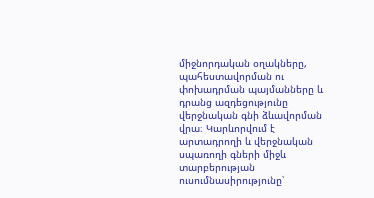միջնորդական օղակները, պահեստավորման ու փոխադրման պայմանները և դրանց ազդեցությունը վերջնական գնի ձևավորման վրա։ Կարևորվում է արտադրողի և վերջնական սպառողի գների միջև տարբերության ուսումնասիրությունը՝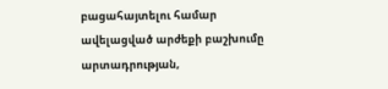բացահայտելու համար ավելացված արժեքի բաշխումը արտադրության,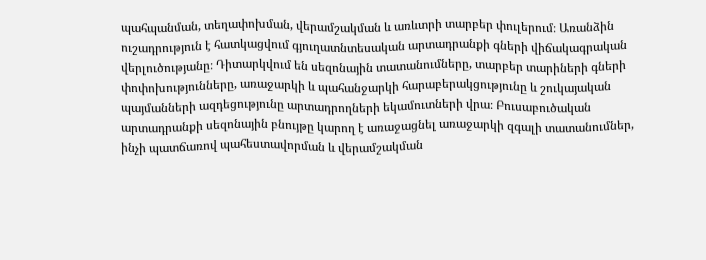պահպանման, տեղափոխման, վերամշակման և առևտրի տարբեր փուլերում։ Առանձին ուշադրություն է հատկացվում գյուղատնտեսական արտադրանքի գների վիճակագրական վերլուծությանը։ Դիտարկվում են սեզոնային տատանումները, տարբեր տարիների գների փոփոխությունները, առաջարկի և պահանջարկի հարաբերակցությունը և շուկայական պայմանների ազդեցությունը արտադրողների եկամուտների վրա։ Բուսաբուծական արտադրանքի սեզոնային բնույթը կարող է առաջացնել առաջարկի զգալի տատանումներ, ինչի պատճառով պահեստավորման և վերամշակման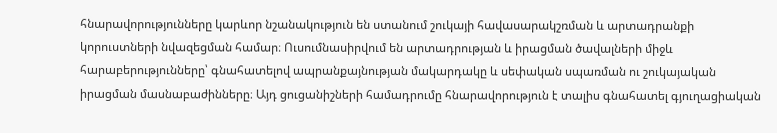հնարավորությունները կարևոր նշանակություն են ստանում շուկայի հավասարակշռման և արտադրանքի կորուստների նվազեցման համար։ Ուսումնասիրվում են արտադրության և իրացման ծավալների միջև հարաբերությունները՝ գնահատելով ապրանքայնության մակարդակը և սեփական սպառման ու շուկայական իրացման մասնաբաժինները։ Այդ ցուցանիշների համադրումը հնարավորություն է տալիս գնահատել գյուղացիական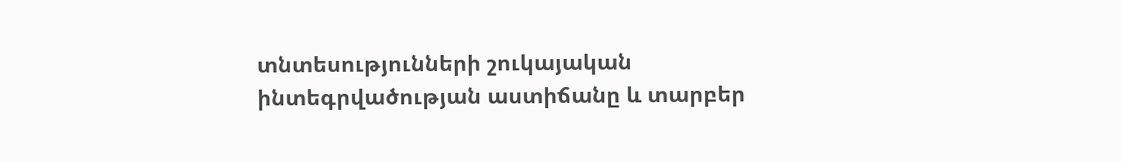տնտեսությունների շուկայական ինտեգրվածության աստիճանը և տարբեր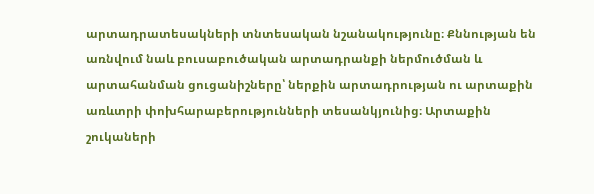արտադրատեսակների տնտեսական նշանակությունը։ Քննության են առնվում նաև բուսաբուծական արտադրանքի ներմուծման և արտահանման ցուցանիշները՝ ներքին արտադրության ու արտաքին առևտրի փոխհարաբերությունների տեսանկյունից։ Արտաքին շուկաների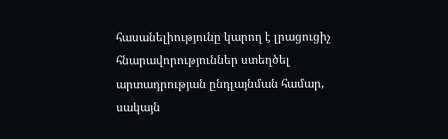հասանելիությունը կարող է լրացուցիչ հնարավորություններ ստեղծել արտադրության ընդլայնման համար, սակայն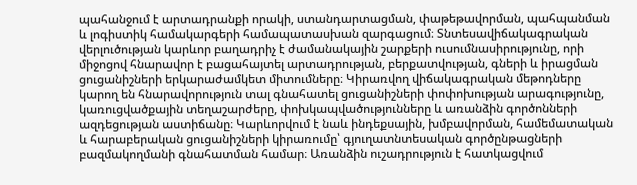պահանջում է արտադրանքի որակի, ստանդարտացման, փաթեթավորման, պահպանման և լոգիստիկ համակարգերի համապատասխան զարգացում։ Տնտեսավիճակագրական վերլուծության կարևոր բաղադրիչ է ժամանակային շարքերի ուսումնասիրությունը, որի միջոցով հնարավոր է բացահայտել արտադրության, բերքատվության, գների և իրացման ցուցանիշների երկարաժամկետ միտումները։ Կիրառվող վիճակագրական մեթոդները կարող են հնարավորություն տալ գնահատել ցուցանիշների փոփոխության արագությունը, կառուցվածքային տեղաշարժերը, փոխկապվածությունները և առանձին գործոնների ազդեցության աստիճանը։ Կարևորվում է նաև ինդեքսային, խմբավորման, համեմատական և հարաբերական ցուցանիշների կիրառումը՝ գյուղատնտեսական գործընթացների բազմակողմանի գնահատման համար։ Առանձին ուշադրություն է հատկացվում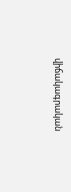վիճակագրական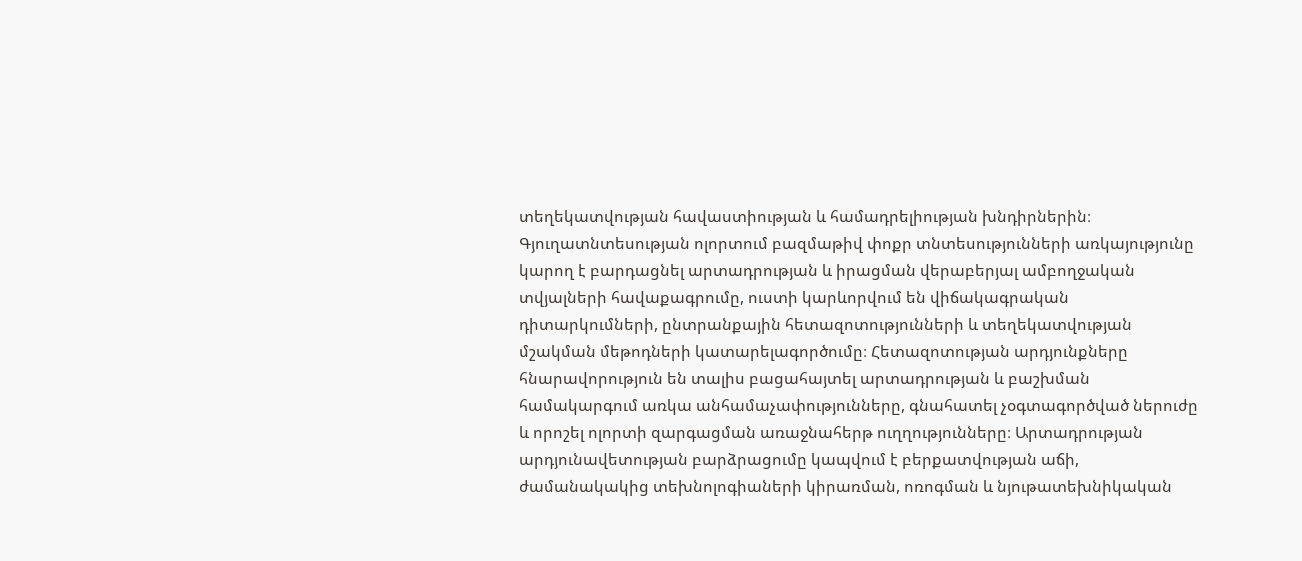տեղեկատվության հավաստիության և համադրելիության խնդիրներին։ Գյուղատնտեսության ոլորտում բազմաթիվ փոքր տնտեսությունների առկայությունը կարող է բարդացնել արտադրության և իրացման վերաբերյալ ամբողջական տվյալների հավաքագրումը, ուստի կարևորվում են վիճակագրական դիտարկումների, ընտրանքային հետազոտությունների և տեղեկատվության մշակման մեթոդների կատարելագործումը։ Հետազոտության արդյունքները հնարավորություն են տալիս բացահայտել արտադրության և բաշխման համակարգում առկա անհամաչափությունները, գնահատել չօգտագործված ներուժը և որոշել ոլորտի զարգացման առաջնահերթ ուղղությունները։ Արտադրության արդյունավետության բարձրացումը կապվում է բերքատվության աճի, ժամանակակից տեխնոլոգիաների կիրառման, ոռոգման և նյութատեխնիկական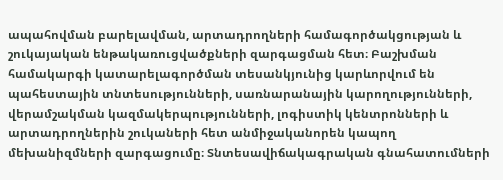ապահովման բարելավման, արտադրողների համագործակցության և շուկայական ենթակառուցվածքների զարգացման հետ։ Բաշխման համակարգի կատարելագործման տեսանկյունից կարևորվում են պահեստային տնտեսությունների, սառնարանային կարողությունների, վերամշակման կազմակերպությունների, լոգիստիկ կենտրոնների և արտադրողներին շուկաների հետ անմիջականորեն կապող մեխանիզմների զարգացումը։ Տնտեսավիճակագրական գնահատումների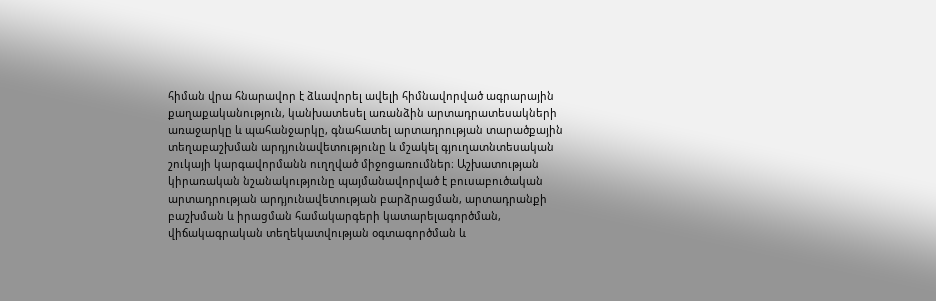հիման վրա հնարավոր է ձևավորել ավելի հիմնավորված ագրարային քաղաքականություն, կանխատեսել առանձին արտադրատեսակների առաջարկը և պահանջարկը, գնահատել արտադրության տարածքային տեղաբաշխման արդյունավետությունը և մշակել գյուղատնտեսական շուկայի կարգավորմանն ուղղված միջոցառումներ։ Աշխատության կիրառական նշանակությունը պայմանավորված է բուսաբուծական արտադրության արդյունավետության բարձրացման, արտադրանքի բաշխման և իրացման համակարգերի կատարելագործման, վիճակագրական տեղեկատվության օգտագործման և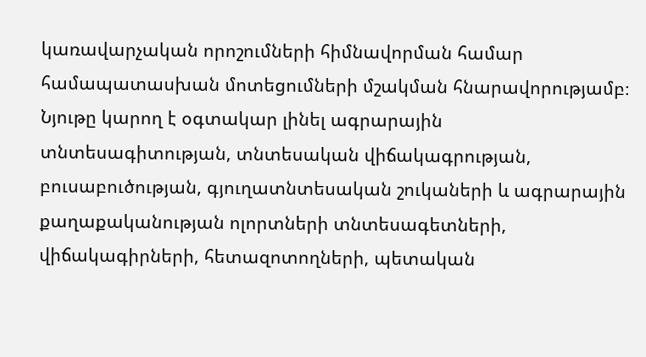կառավարչական որոշումների հիմնավորման համար համապատասխան մոտեցումների մշակման հնարավորությամբ։ Նյութը կարող է օգտակար լինել ագրարային տնտեսագիտության, տնտեսական վիճակագրության, բուսաբուծության, գյուղատնտեսական շուկաների և ագրարային քաղաքականության ոլորտների տնտեսագետների, վիճակագիրների, հետազոտողների, պետական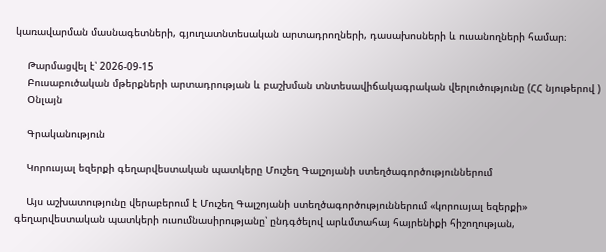կառավարման մասնագետների, գյուղատնտեսական արտադրողների, դասախոսների և ուսանողների համար։

    Թարմացվել է՝ 2026-09-15
    Բուսաբուծական մթերքների արտադրության և բաշխման տնտեսավիճակագրական վերլուծությունը (ՀՀ նյութերով )
    Օնլայն

    Գրականություն

    Կորուսյալ եզերքի գեղարվեստական պատկերը Մուշեղ Գալշոյանի ստեղծագործություններում

    Այս աշխատությունը վերաբերում է Մուշեղ Գալշոյանի ստեղծագործություններում «կորուսյալ եզերքի» գեղարվեստական պատկերի ուսումնասիրությանը՝ ընդգծելով արևմտահայ հայրենիքի հիշողության,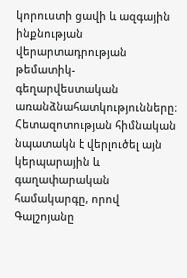կորուստի ցավի և ազգային ինքնության վերարտադրության թեմատիկ-գեղարվեստական առանձնահատկությունները։ Հետազոտության հիմնական նպատակն է վերլուծել այն կերպարային և գաղափարական համակարգը, որով Գալշոյանը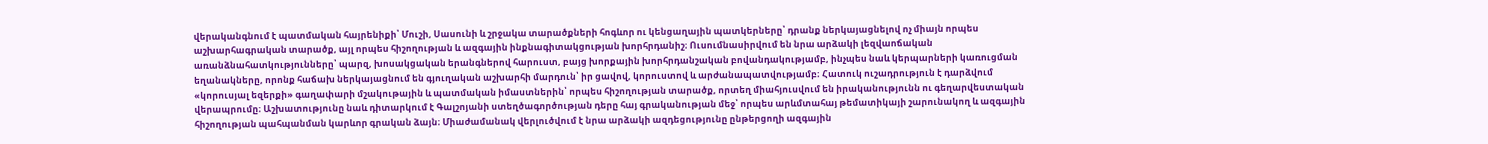վերականգնում է պատմական հայրենիքի՝ Մուշի, Սասունի և շրջակա տարածքների հոգևոր ու կենցաղային պատկերները՝ դրանք ներկայացնելով ոչ միայն որպես աշխարհագրական տարածք, այլ որպես հիշողության և ազգային ինքնագիտակցության խորհրդանիշ։ Ուսումնասիրվում են նրա արձակի լեզվաոճական առանձնահատկությունները՝ պարզ, խոսակցական երանգներով հարուստ, բայց խորքային խորհրդանշական բովանդակությամբ, ինչպես նաև կերպարների կառուցման եղանակները, որոնք հաճախ ներկայացնում են գյուղական աշխարհի մարդուն՝ իր ցավով, կորուստով և արժանապատվությամբ։ Հատուկ ուշադրություն է դարձվում «կորուսյալ եզերքի» գաղափարի մշակութային և պատմական իմաստներին՝ որպես հիշողության տարածք, որտեղ միահյուսվում են իրականությունն ու գեղարվեստական վերապրումը։ Աշխատությունը նաև դիտարկում է Գալշոյանի ստեղծագործության դերը հայ գրականության մեջ՝ որպես արևմտահայ թեմատիկայի շարունակող և ազգային հիշողության պահպանման կարևոր գրական ձայն։ Միաժամանակ վերլուծվում է նրա արձակի ազդեցությունը ընթերցողի ազգային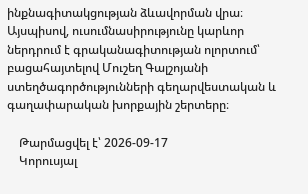ինքնագիտակցության ձևավորման վրա։ Այսպիսով, ուսումնասիրությունը կարևոր ներդրում է գրականագիտության ոլորտում՝ բացահայտելով Մուշեղ Գալշոյանի ստեղծագործությունների գեղարվեստական և գաղափարական խորքային շերտերը։

    Թարմացվել է՝ 2026-09-17
    Կորուսյալ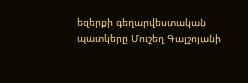եզերքի գեղարվեստական պատկերը Մուշեղ Գալշոյանի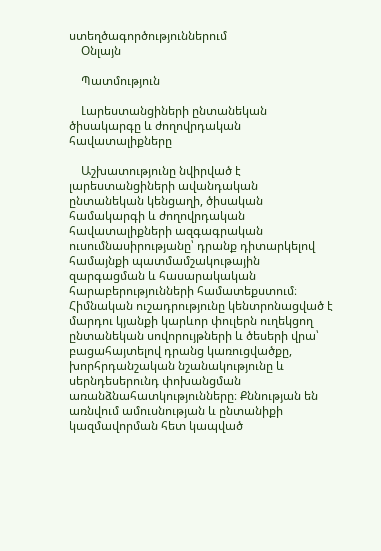ստեղծագործություններում
    Օնլայն

    Պատմություն

    Լարեստանցիների ընտանեկան ծիսակարգը և ժողովրդական հավատալիքները

    Աշխատությունը նվիրված է լարեստանցիների ավանդական ընտանեկան կենցաղի, ծիսական համակարգի և ժողովրդական հավատալիքների ազգագրական ուսումնասիրությանը՝ դրանք դիտարկելով համայնքի պատմամշակութային զարգացման և հասարակական հարաբերությունների համատեքստում։ Հիմնական ուշադրությունը կենտրոնացված է մարդու կյանքի կարևոր փուլերն ուղեկցող ընտանեկան սովորույթների և ծեսերի վրա՝ բացահայտելով դրանց կառուցվածքը, խորհրդանշական նշանակությունը և սերնդեսերունդ փոխանցման առանձնահատկությունները։ Քննության են առնվում ամուսնության և ընտանիքի կազմավորման հետ կապված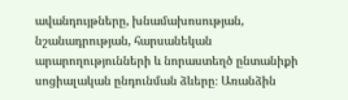ավանդույթները, խնամախոսության, նշանադրության, հարսանեկան արարողությունների և նորաստեղծ ընտանիքի սոցիալական ընդունման ձևերը։ Առանձին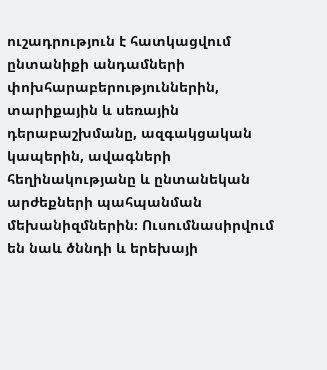ուշադրություն է հատկացվում ընտանիքի անդամների փոխհարաբերություններին, տարիքային և սեռային դերաբաշխմանը, ազգակցական կապերին, ավագների հեղինակությանը և ընտանեկան արժեքների պահպանման մեխանիզմներին։ Ուսումնասիրվում են նաև ծննդի և երեխայի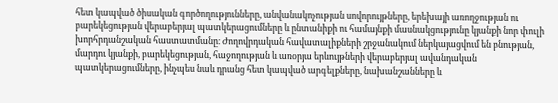հետ կապված ծիսական գործողությունները, անվանակոչության սովորույթները, երեխայի առողջության ու բարեկեցության վերաբերյալ պատկերացումները և ընտանիքի ու համայնքի մասնակցությունը կյանքի նոր փուլի խորհրդանշական հաստատմանը։ Ժողովրդական հավատալիքների շրջանակում ներկայացվում են բնության, մարդու կյանքի, բարեկեցության, հաջողության և առօրյա երևույթների վերաբերյալ ավանդական պատկերացումները, ինչպես նաև դրանց հետ կապված արգելքները, նախանշանները և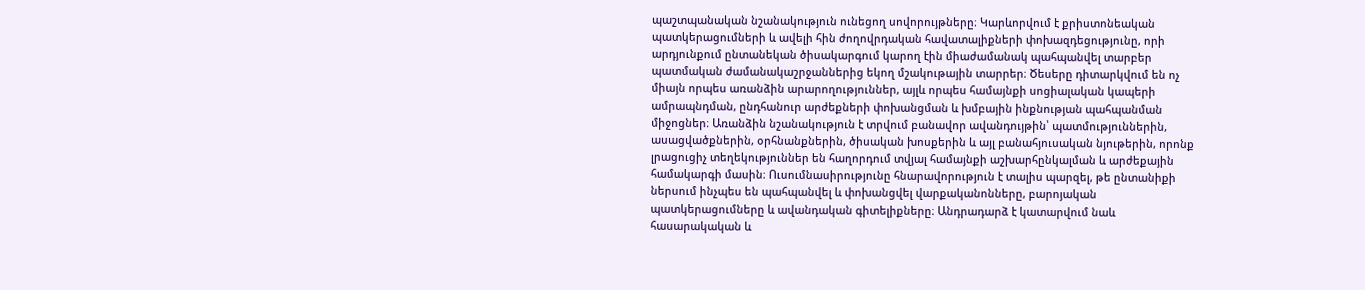պաշտպանական նշանակություն ունեցող սովորույթները։ Կարևորվում է քրիստոնեական պատկերացումների և ավելի հին ժողովրդական հավատալիքների փոխազդեցությունը, որի արդյունքում ընտանեկան ծիսակարգում կարող էին միաժամանակ պահպանվել տարբեր պատմական ժամանակաշրջաններից եկող մշակութային տարրեր։ Ծեսերը դիտարկվում են ոչ միայն որպես առանձին արարողություններ, այլև որպես համայնքի սոցիալական կապերի ամրապնդման, ընդհանուր արժեքների փոխանցման և խմբային ինքնության պահպանման միջոցներ։ Առանձին նշանակություն է տրվում բանավոր ավանդույթին՝ պատմություններին, ասացվածքներին, օրհնանքներին, ծիսական խոսքերին և այլ բանահյուսական նյութերին, որոնք լրացուցիչ տեղեկություններ են հաղորդում տվյալ համայնքի աշխարհընկալման և արժեքային համակարգի մասին։ Ուսումնասիրությունը հնարավորություն է տալիս պարզել, թե ընտանիքի ներսում ինչպես են պահպանվել և փոխանցվել վարքականոնները, բարոյական պատկերացումները և ավանդական գիտելիքները։ Անդրադարձ է կատարվում նաև հասարակական և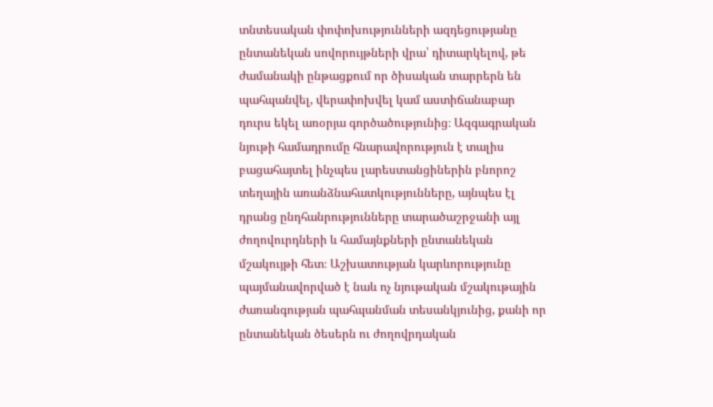տնտեսական փոփոխությունների ազդեցությանը ընտանեկան սովորույթների վրա՝ դիտարկելով, թե ժամանակի ընթացքում որ ծիսական տարրերն են պահպանվել, վերափոխվել կամ աստիճանաբար դուրս եկել առօրյա գործածությունից։ Ազգագրական նյութի համադրումը հնարավորություն է տալիս բացահայտել ինչպես լարեստանցիներին բնորոշ տեղային առանձնահատկությունները, այնպես էլ դրանց ընդհանրությունները տարածաշրջանի այլ ժողովուրդների և համայնքների ընտանեկան մշակույթի հետ։ Աշխատության կարևորությունը պայմանավորված է նաև ոչ նյութական մշակութային ժառանգության պահպանման տեսանկյունից, քանի որ ընտանեկան ծեսերն ու ժողովրդական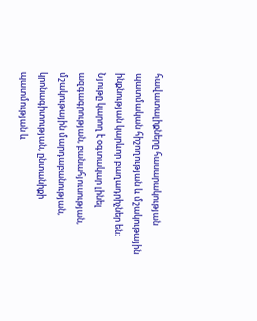հավատալիքները հասարակության պատմական հիշողության և մշակութային ինքնության կարևոր բաղադրիչներ են։ Նյութը կարող է օգտակար լինել ազգագրության, բանահյուսության, մշակութային մարդաբանության, կրոնագիտության, ընտանիքի պատմության և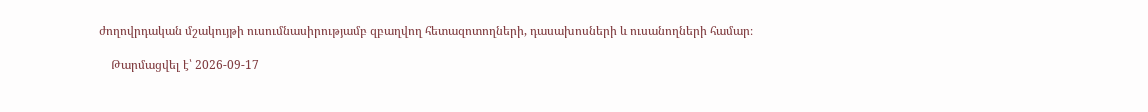ժողովրդական մշակույթի ուսումնասիրությամբ զբաղվող հետազոտողների, դասախոսների և ուսանողների համար։

    Թարմացվել է՝ 2026-09-17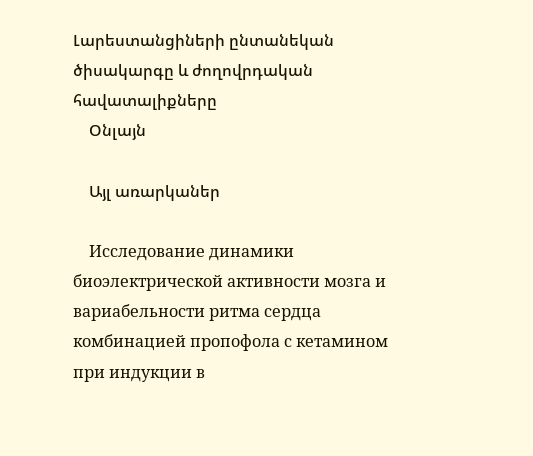Լարեստանցիների ընտանեկան ծիսակարգը և ժողովրդական հավատալիքները
    Օնլայն

    Այլ առարկաներ

    Исследование динамики биоэлектрической активности мозга и вариабельности ритма сердца комбинацией пропофола с кетамином при индукции в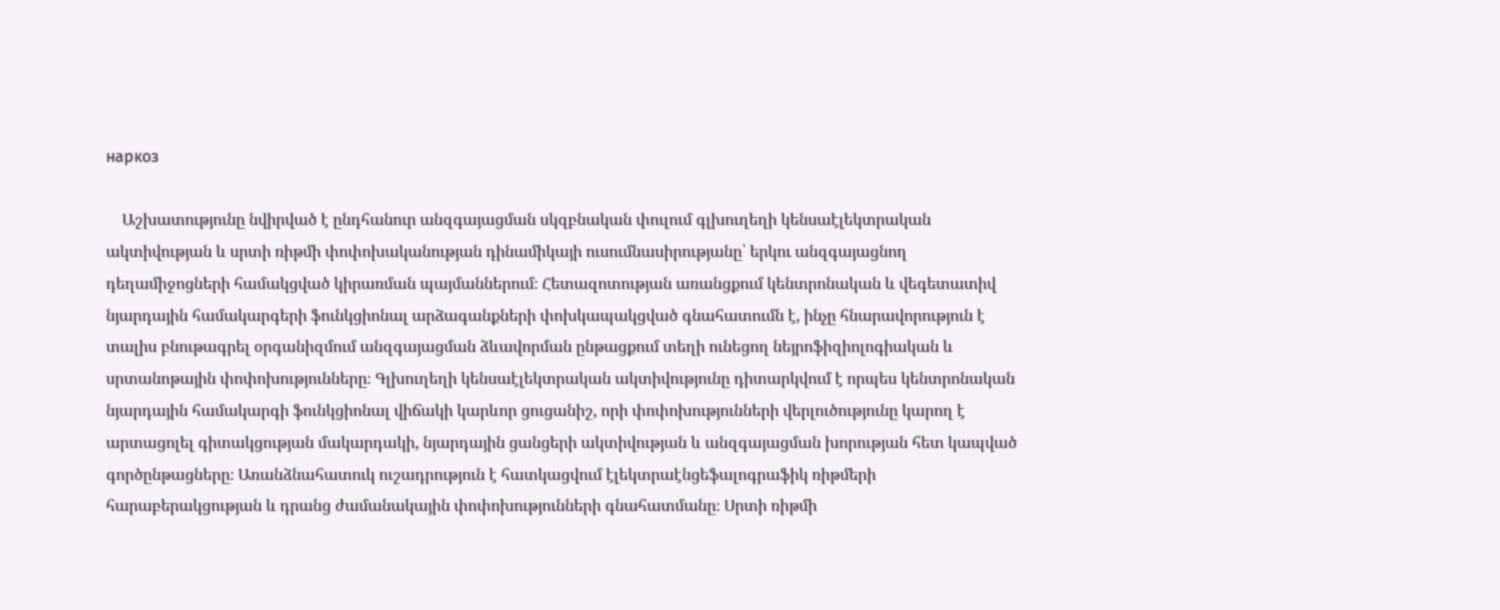наркоз

    Աշխատությունը նվիրված է ընդհանուր անզգայացման սկզբնական փուլում գլխուղեղի կենսաէլեկտրական ակտիվության և սրտի ռիթմի փոփոխականության դինամիկայի ուսումնասիրությանը՝ երկու անզգայացնող դեղամիջոցների համակցված կիրառման պայմաններում։ Հետազոտության առանցքում կենտրոնական և վեգետատիվ նյարդային համակարգերի ֆունկցիոնալ արձագանքների փոխկապակցված գնահատումն է, ինչը հնարավորություն է տալիս բնութագրել օրգանիզմում անզգայացման ձևավորման ընթացքում տեղի ունեցող նեյրոֆիզիոլոգիական և սրտանոթային փոփոխությունները։ Գլխուղեղի կենսաէլեկտրական ակտիվությունը դիտարկվում է որպես կենտրոնական նյարդային համակարգի ֆունկցիոնալ վիճակի կարևոր ցուցանիշ, որի փոփոխությունների վերլուծությունը կարող է արտացոլել գիտակցության մակարդակի, նյարդային ցանցերի ակտիվության և անզգայացման խորության հետ կապված գործընթացները։ Առանձնահատուկ ուշադրություն է հատկացվում էլեկտրաէնցեֆալոգրաֆիկ ռիթմերի հարաբերակցության և դրանց ժամանակային փոփոխությունների գնահատմանը։ Սրտի ռիթմի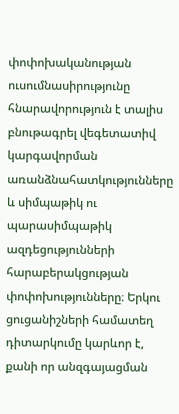փոփոխականության ուսումնասիրությունը հնարավորություն է տալիս բնութագրել վեգետատիվ կարգավորման առանձնահատկությունները և սիմպաթիկ ու պարասիմպաթիկ ազդեցությունների հարաբերակցության փոփոխությունները։ Երկու ցուցանիշների համատեղ դիտարկումը կարևոր է, քանի որ անզգայացման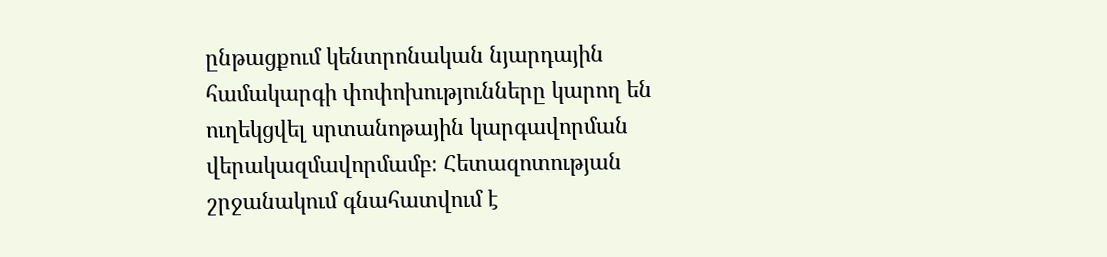ընթացքում կենտրոնական նյարդային համակարգի փոփոխությունները կարող են ուղեկցվել սրտանոթային կարգավորման վերակազմավորմամբ։ Հետազոտության շրջանակում գնահատվում է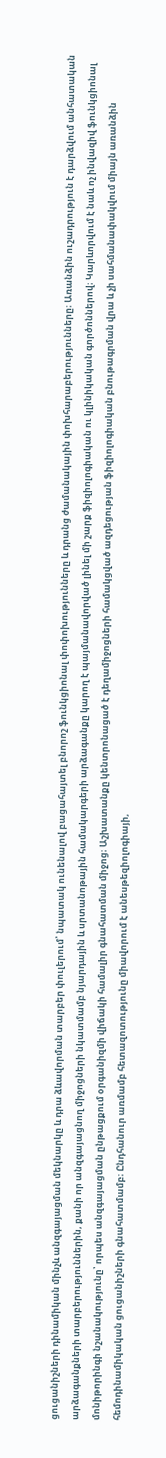ցուցանիշների դինամիկան մինչև անզգայացման մեկնարկը և դրա ձևավորման տարբեր փուլերում՝ նպատակ ունենալով բացահայտել բնորոշ ֆունկցիոնալ փոփոխությունները և դրանց ժամանակային փոխհարաբերությունները։ Առանձին ուշադրություն է դարձվում անհատական արձագանքների տարբերություններին, քանի որ անզգայացնող միջոցների նկատմամբ նյարդային և սրտանոթային համակարգերի արձագանքը կարող է պայմանավորված լինել մի շարք ֆիզիոլոգիական ու կլինիկական գործոններով։ Կարևորվում է նաև ոչ ինվազիվ ֆունկցիոնալ մոնիթորինգի նշանակությունը՝ որպես անզգայացման ընթացքում օրգանիզմի վիճակի համալիր գնահատման միջոց։ Աշխատանքը կենտրոնացած է դեղամիջոցների համակցված ազդեցության ֆիզիոլոգիական բնութագրման վրա և չի սահմանափակվում միայն առանձին հեմոդինամիկական ցուցանիշների գնահատմամբ։ Ընդհանուր առմամբ հետազոտությունը միավորում է անեսթեզիոլոգիայի,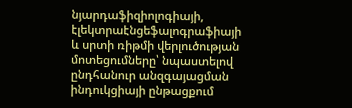նյարդաֆիզիոլոգիայի, էլեկտրաէնցեֆալոգրաֆիայի և սրտի ռիթմի վերլուծության մոտեցումները՝ նպաստելով ընդհանուր անզգայացման ինդուկցիայի ընթացքում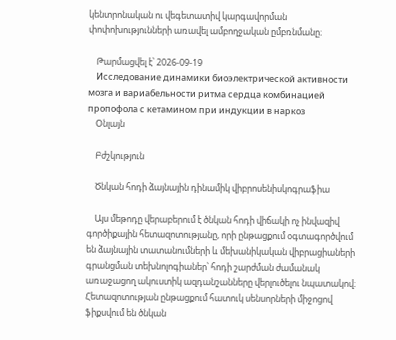կենտրոնական ու վեգետատիվ կարգավորման փոփոխությունների առավել ամբողջական ըմբռնմանը։

    Թարմացվել է՝ 2026-09-19
    Исследование динамики биоэлектрической активности мозга и вариабельности ритма сердца комбинацией пропофола с кетамином при индукции в наркоз
    Օնլայն

    Բժշկություն

    Ծնկան հոդի ձայնային դինամիկ վիբրոսենիսկոգրաֆիա

    Այս մեթոդը վերաբերում է ծնկան հոդի վիճակի ոչ ինվազիվ գործիքային հետազոտությանը, որի ընթացքում օգտագործվում են ձայնային տատանումների և մեխանիկական վիբրացիաների գրանցման տեխնոլոգիաներ՝ հոդի շարժման ժամանակ առաջացող ակուստիկ ազդանշանները վերլուծելու նպատակով։ Հետազոտության ընթացքում հատուկ սենսորների միջոցով ֆիքսվում են ծնկան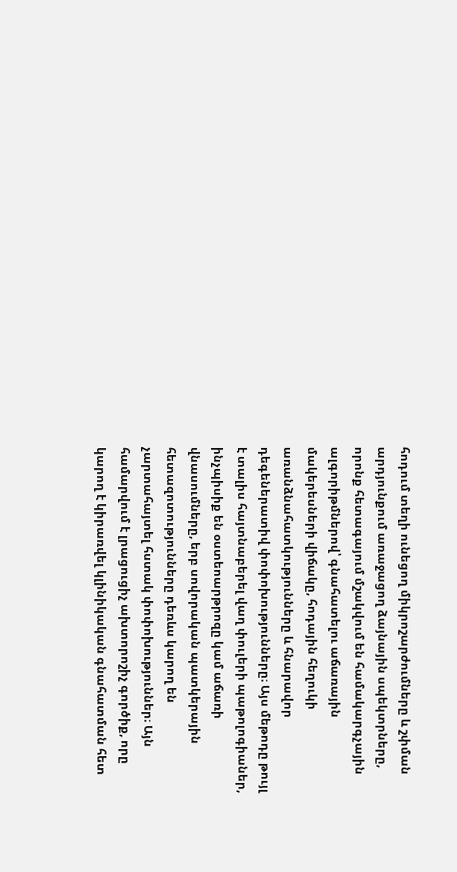հոդում տեղի ունեցող միկրոշարժումները և շփման արդյունքում առաջացող ձայնային սպեկտրները, որոնք հետագայում մշակվում են համակարգչային ալգորիթմներով՝ գնահատելու աճառային մակերեսների վիճակը, հոդային հեղուկի առանձնահատկությունները և հնարավոր դեգեներատիվ փոփոխությունները։ Այս մեթոդը թույլ է տալիս հայտնաբերել վաղ փուլերի պաթոլոգիաներ, ինչպիսիք են օստեոարթրոզը կամ աճառի վնասումները, երբ սովորական պատկերային հետազոտությունները դեռևս կարող են չարտահայտել հստակ փոփոխություններ։ Այն համարվում է լրացուցիչ ախտորոշիչ գործիք, որը կարող է կիրառվել կլինիկական գնահատման հետ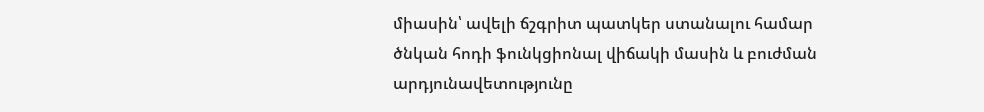միասին՝ ավելի ճշգրիտ պատկեր ստանալու համար ծնկան հոդի ֆունկցիոնալ վիճակի մասին և բուժման արդյունավետությունը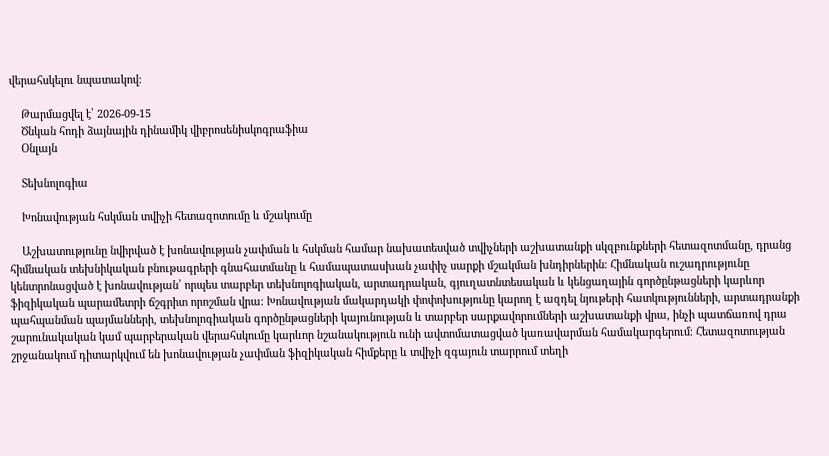վերահսկելու նպատակով։

    Թարմացվել է՝ 2026-09-15
    Ծնկան հոդի ձայնային դինամիկ վիբրոսենիսկոգրաֆիա
    Օնլայն

    Տեխնոլոգիա

    Խոնավության հսկման տվիչի հետազոտումը և մշակումը

    Աշխատությունը նվիրված է խոնավության չափման և հսկման համար նախատեսված տվիչների աշխատանքի սկզբունքների հետազոտմանը, դրանց հիմնական տեխնիկական բնութագրերի գնահատմանը և համապատասխան չափիչ սարքի մշակման խնդիրներին։ Հիմնական ուշադրությունը կենտրոնացված է խոնավության՝ որպես տարբեր տեխնոլոգիական, արտադրական, գյուղատնտեսական և կենցաղային գործընթացների կարևոր ֆիզիկական պարամետրի ճշգրիտ որոշման վրա։ Խոնավության մակարդակի փոփոխությունը կարող է ազդել նյութերի հատկությունների, արտադրանքի պահպանման պայմանների, տեխնոլոգիական գործընթացների կայունության և տարբեր սարքավորումների աշխատանքի վրա, ինչի պատճառով դրա շարունակական կամ պարբերական վերահսկումը կարևոր նշանակություն ունի ավտոմատացված կառավարման համակարգերում։ Հետազոտության շրջանակում դիտարկվում են խոնավության չափման ֆիզիկական հիմքերը և տվիչի զգայուն տարրում տեղի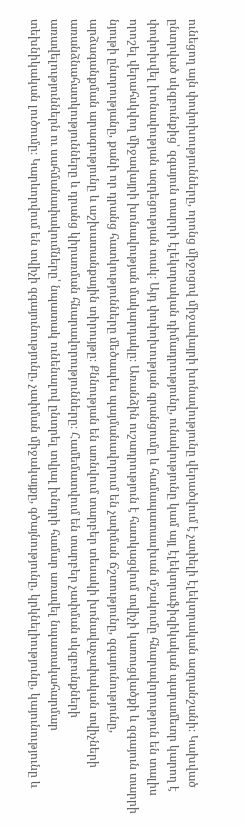ունեցող այն փոփոխությունները, որոնց միջոցով միջավայրի խոնավությունը վերածվում է չափելի էլեկտրական ազդանշանի։ Կախված ընտրված սկզբունքից՝ զգայուն տարրի էլեկտրական դիմադրությունը, ունակությունը կամ այլ էլեկտրաֆիզիկական պարամետր կարող է փոփոխվել խոնավության ազդեցության տակ։ Այդ փոփոխության գրանցումը և համապատասխան մշակումը հնարավորություն են տալիս որոշել վերահսկվող միջավայրի խոնավության մակարդակը։ Առանձին ուշադրություն է հատկացվում տվիչի կառուցվածքի և զգայուն տարրի նյութի ընտրությանը, քանի որ դրանց հատկությունները մեծապես պայմանավորում են չափման ճշտությունը, զգայունությունը, արձագանքման արագությունը և աշխատանքային տիրույթը։ Քննության են առնվում տարբեր տեսակի խոնավաչափական տվիչների առանձնահատկությունները և դրանց կիրառման հնարավորությունները։ Համեմատվում են տարբեր չափման սկզբունքների առավելություններն ու սահմանափակումները՝ նպատակ ունենալով ընտրել տվյալ խնդրի համար առավել նպատակահարմար տեխնիկական լուծումը։ Կարևորվում են տվիչի զգայունությունը, չափման միջակայքը, գծայնությունը, կրկնելիությունը, կայունությունը և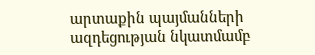արտաքին պայմանների ազդեցության նկատմամբ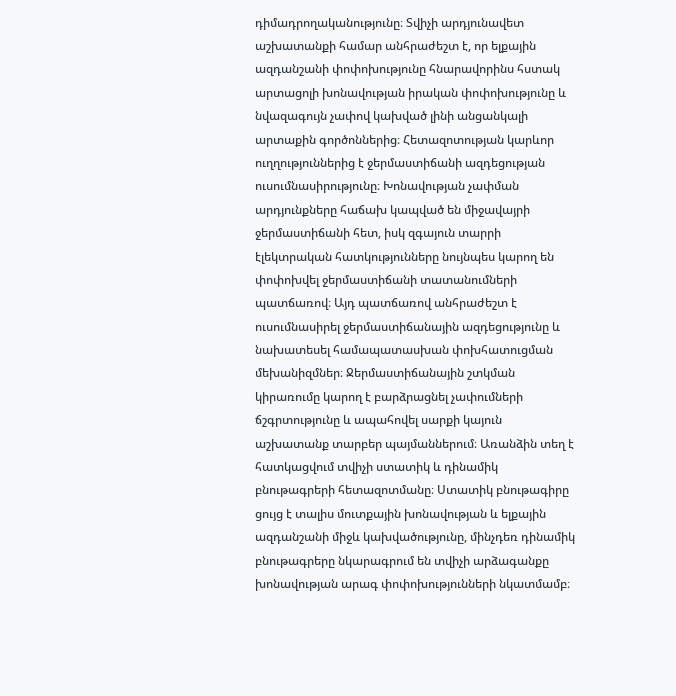դիմադրողականությունը։ Տվիչի արդյունավետ աշխատանքի համար անհրաժեշտ է, որ ելքային ազդանշանի փոփոխությունը հնարավորինս հստակ արտացոլի խոնավության իրական փոփոխությունը և նվազագույն չափով կախված լինի անցանկալի արտաքին գործոններից։ Հետազոտության կարևոր ուղղություններից է ջերմաստիճանի ազդեցության ուսումնասիրությունը։ Խոնավության չափման արդյունքները հաճախ կապված են միջավայրի ջերմաստիճանի հետ, իսկ զգայուն տարրի էլեկտրական հատկությունները նույնպես կարող են փոփոխվել ջերմաստիճանի տատանումների պատճառով։ Այդ պատճառով անհրաժեշտ է ուսումնասիրել ջերմաստիճանային ազդեցությունը և նախատեսել համապատասխան փոխհատուցման մեխանիզմներ։ Ջերմաստիճանային շտկման կիրառումը կարող է բարձրացնել չափումների ճշգրտությունը և ապահովել սարքի կայուն աշխատանք տարբեր պայմաններում։ Առանձին տեղ է հատկացվում տվիչի ստատիկ և դինամիկ բնութագրերի հետազոտմանը։ Ստատիկ բնութագիրը ցույց է տալիս մուտքային խոնավության և ելքային ազդանշանի միջև կախվածությունը, մինչդեռ դինամիկ բնութագրերը նկարագրում են տվիչի արձագանքը խոնավության արագ փոփոխությունների նկատմամբ։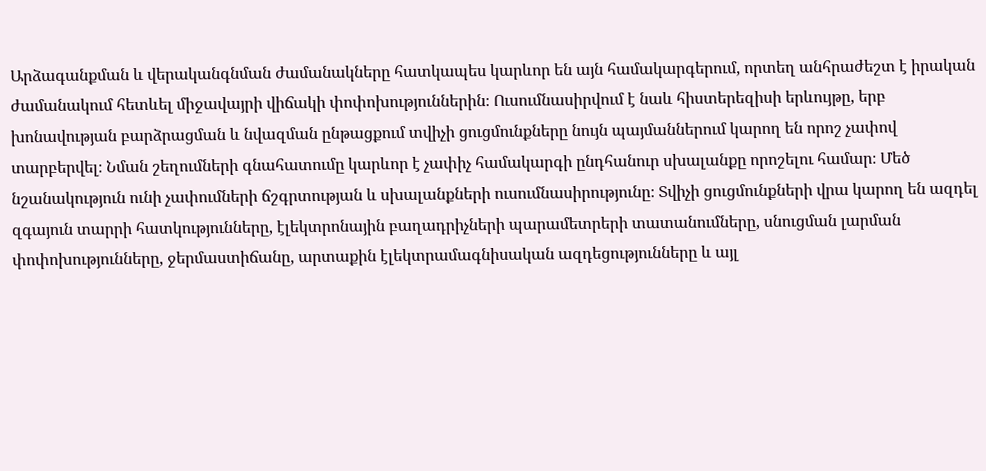Արձագանքման և վերականգնման ժամանակները հատկապես կարևոր են այն համակարգերում, որտեղ անհրաժեշտ է իրական ժամանակում հետևել միջավայրի վիճակի փոփոխություններին։ Ուսումնասիրվում է նաև հիստերեզիսի երևույթը, երբ խոնավության բարձրացման և նվազման ընթացքում տվիչի ցուցմունքները նույն պայմաններում կարող են որոշ չափով տարբերվել։ Նման շեղումների գնահատումը կարևոր է չափիչ համակարգի ընդհանուր սխալանքը որոշելու համար։ Մեծ նշանակություն ունի չափումների ճշգրտության և սխալանքների ուսումնասիրությունը։ Տվիչի ցուցմունքների վրա կարող են ազդել զգայուն տարրի հատկությունները, էլեկտրոնային բաղադրիչների պարամետրերի տատանումները, սնուցման լարման փոփոխությունները, ջերմաստիճանը, արտաքին էլեկտրամագնիսական ազդեցությունները և այլ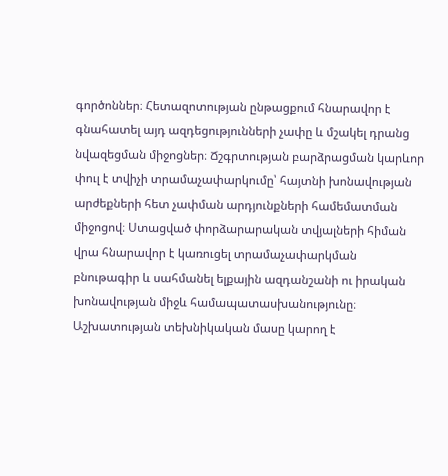գործոններ։ Հետազոտության ընթացքում հնարավոր է գնահատել այդ ազդեցությունների չափը և մշակել դրանց նվազեցման միջոցներ։ Ճշգրտության բարձրացման կարևոր փուլ է տվիչի տրամաչափարկումը՝ հայտնի խոնավության արժեքների հետ չափման արդյունքների համեմատման միջոցով։ Ստացված փորձարարական տվյալների հիման վրա հնարավոր է կառուցել տրամաչափարկման բնութագիր և սահմանել ելքային ազդանշանի ու իրական խոնավության միջև համապատասխանությունը։ Աշխատության տեխնիկական մասը կարող է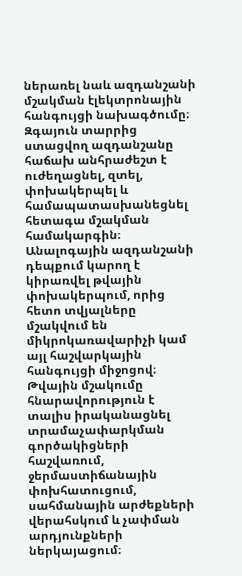ներառել նաև ազդանշանի մշակման էլեկտրոնային հանգույցի նախագծումը։ Զգայուն տարրից ստացվող ազդանշանը հաճախ անհրաժեշտ է ուժեղացնել, զտել, փոխակերպել և համապատասխանեցնել հետագա մշակման համակարգին։ Անալոգային ազդանշանի դեպքում կարող է կիրառվել թվային փոխակերպում, որից հետո տվյալները մշակվում են միկրոկառավարիչի կամ այլ հաշվարկային հանգույցի միջոցով։ Թվային մշակումը հնարավորություն է տալիս իրականացնել տրամաչափարկման գործակիցների հաշվառում, ջերմաստիճանային փոխհատուցում, սահմանային արժեքների վերահսկում և չափման արդյունքների ներկայացում։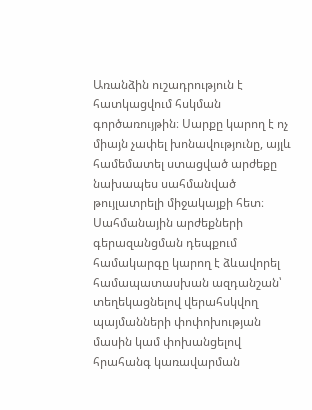Առանձին ուշադրություն է հատկացվում հսկման գործառույթին։ Սարքը կարող է ոչ միայն չափել խոնավությունը, այլև համեմատել ստացված արժեքը նախապես սահմանված թույլատրելի միջակայքի հետ։ Սահմանային արժեքների գերազանցման դեպքում համակարգը կարող է ձևավորել համապատասխան ազդանշան՝ տեղեկացնելով վերահսկվող պայմանների փոփոխության մասին կամ փոխանցելով հրահանգ կառավարման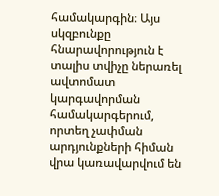համակարգին։ Այս սկզբունքը հնարավորություն է տալիս տվիչը ներառել ավտոմատ կարգավորման համակարգերում, որտեղ չափման արդյունքների հիման վրա կառավարվում են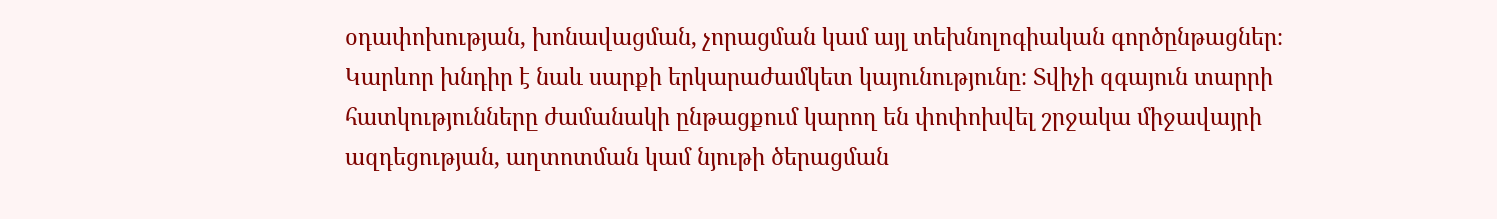օդափոխության, խոնավացման, չորացման կամ այլ տեխնոլոգիական գործընթացներ։ Կարևոր խնդիր է նաև սարքի երկարաժամկետ կայունությունը։ Տվիչի զգայուն տարրի հատկությունները ժամանակի ընթացքում կարող են փոփոխվել շրջակա միջավայրի ազդեցության, աղտոտման կամ նյութի ծերացման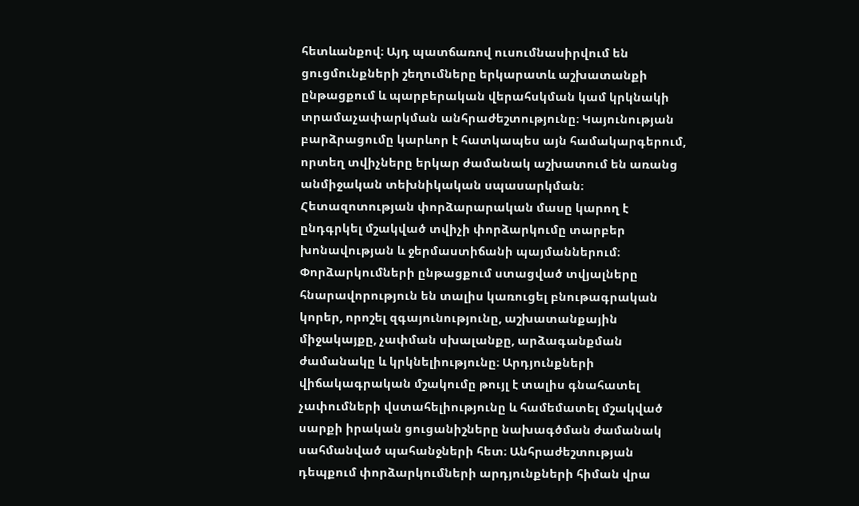հետևանքով։ Այդ պատճառով ուսումնասիրվում են ցուցմունքների շեղումները երկարատև աշխատանքի ընթացքում և պարբերական վերահսկման կամ կրկնակի տրամաչափարկման անհրաժեշտությունը։ Կայունության բարձրացումը կարևոր է հատկապես այն համակարգերում, որտեղ տվիչները երկար ժամանակ աշխատում են առանց անմիջական տեխնիկական սպասարկման։ Հետազոտության փորձարարական մասը կարող է ընդգրկել մշակված տվիչի փորձարկումը տարբեր խոնավության և ջերմաստիճանի պայմաններում։ Փորձարկումների ընթացքում ստացված տվյալները հնարավորություն են տալիս կառուցել բնութագրական կորեր, որոշել զգայունությունը, աշխատանքային միջակայքը, չափման սխալանքը, արձագանքման ժամանակը և կրկնելիությունը։ Արդյունքների վիճակագրական մշակումը թույլ է տալիս գնահատել չափումների վստահելիությունը և համեմատել մշակված սարքի իրական ցուցանիշները նախագծման ժամանակ սահմանված պահանջների հետ։ Անհրաժեշտության դեպքում փորձարկումների արդյունքների հիման վրա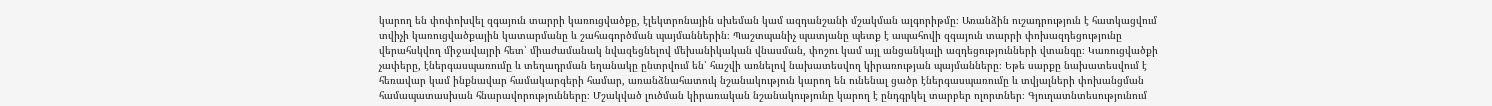կարող են փոփոխվել զգայուն տարրի կառուցվածքը, էլեկտրոնային սխեման կամ ազդանշանի մշակման ալգորիթմը։ Առանձին ուշադրություն է հատկացվում տվիչի կառուցվածքային կատարմանը և շահագործման պայմաններին։ Պաշտպանիչ պատյանը պետք է ապահովի զգայուն տարրի փոխազդեցությունը վերահսկվող միջավայրի հետ՝ միաժամանակ նվազեցնելով մեխանիկական վնասման, փոշու կամ այլ անցանկալի ազդեցությունների վտանգը։ Կառուցվածքի չափերը, էներգասպառումը և տեղադրման եղանակը ընտրվում են՝ հաշվի առնելով նախատեսվող կիրառության պայմանները։ Եթե սարքը նախատեսվում է հեռավար կամ ինքնավար համակարգերի համար, առանձնահատուկ նշանակություն կարող են ունենալ ցածր էներգասպառումը և տվյալների փոխանցման համապատասխան հնարավորությունները։ Մշակված լուծման կիրառական նշանակությունը կարող է ընդգրկել տարբեր ոլորտներ։ Գյուղատնտեսությունում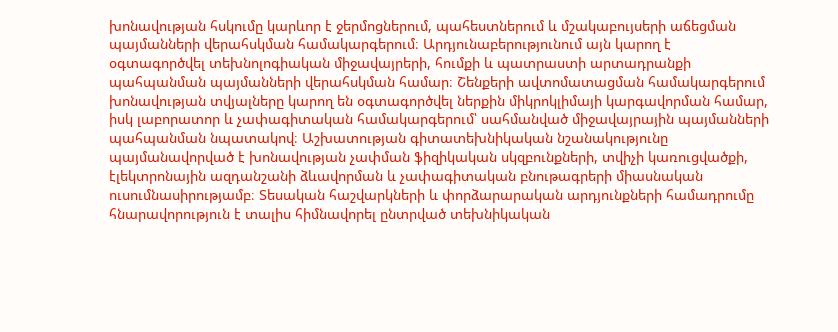խոնավության հսկումը կարևոր է ջերմոցներում, պահեստներում և մշակաբույսերի աճեցման պայմանների վերահսկման համակարգերում։ Արդյունաբերությունում այն կարող է օգտագործվել տեխնոլոգիական միջավայրերի, հումքի և պատրաստի արտադրանքի պահպանման պայմանների վերահսկման համար։ Շենքերի ավտոմատացման համակարգերում խոնավության տվյալները կարող են օգտագործվել ներքին միկրոկլիմայի կարգավորման համար, իսկ լաբորատոր և չափագիտական համակարգերում՝ սահմանված միջավայրային պայմանների պահպանման նպատակով։ Աշխատության գիտատեխնիկական նշանակությունը պայմանավորված է խոնավության չափման ֆիզիկական սկզբունքների, տվիչի կառուցվածքի, էլեկտրոնային ազդանշանի ձևավորման և չափագիտական բնութագրերի միասնական ուսումնասիրությամբ։ Տեսական հաշվարկների և փորձարարական արդյունքների համադրումը հնարավորություն է տալիս հիմնավորել ընտրված տեխնիկական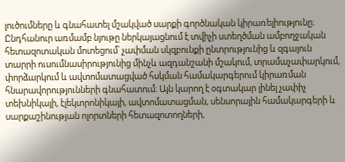լուծումները և գնահատել մշակված սարքի գործնական կիրառելիությունը։ Ընդհանուր առմամբ նյութը ներկայացնում է տվիչի ստեղծման ամբողջական հետազոտական մոտեցում՝ չափման սկզբունքի ընտրությունից և զգայուն տարրի ուսումնասիրությունից մինչև ազդանշանի մշակում, տրամաչափարկում, փորձարկում և ավտոմատացված հսկման համակարգերում կիրառման հնարավորությունների գնահատում։ Այն կարող է օգտակար լինել չափիչ տեխնիկայի, էլեկտրոնիկայի, ավտոմատացման, սենսորային համակարգերի և սարքաշինության ոլորտների հետազոտողների,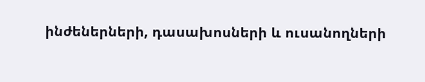ինժեներների, դասախոսների և ուսանողների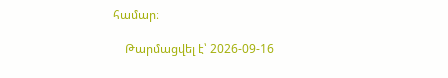համար։

    Թարմացվել է՝ 2026-09-16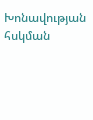Խոնավության հսկման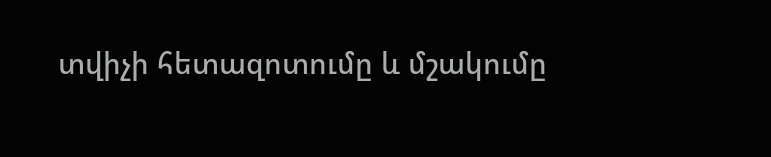տվիչի հետազոտումը և մշակումը